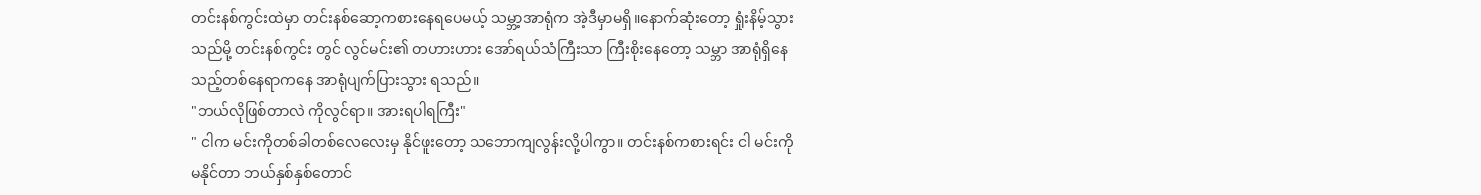တင်းနစ်ကွင်းထဲမှာ တင်းနစ်ဆော့ကစားနေရပေမယ့် သမ္ဘာ့အာရုံက အဲ့ဒီမှာမရှိ။နောက်ဆုံးတော့ ရှုံးနိမ့်သွားသည်မို့ တင်းနစ်ကွင်း တွင် လွင်မင်း၏ တဟားဟား အော်ရယ်သံကြီးသာ ကြီးစိုးနေတော့ သမ္ဘာ အာရုံရှိနေသည့်တစ်နေရာကနေ အာရုံပျက်ပြားသွား ရသည်။
"ဘယ်လိုဖြစ်တာလဲ ကိုလွင်ရာ။ အားရပါရကြီး"
" ငါက မင်းကိုတစ်ခါတစ်လေလေးမှ နိုင်ဖူးတော့ သဘောကျလွန်းလို့ပါကွာ။ တင်းနစ်ကစားရင်း ငါ မင်းကို မနိုင်တာ ဘယ်နှစ်နှစ်တောင်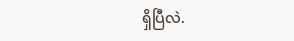ရှိပြီလဲ.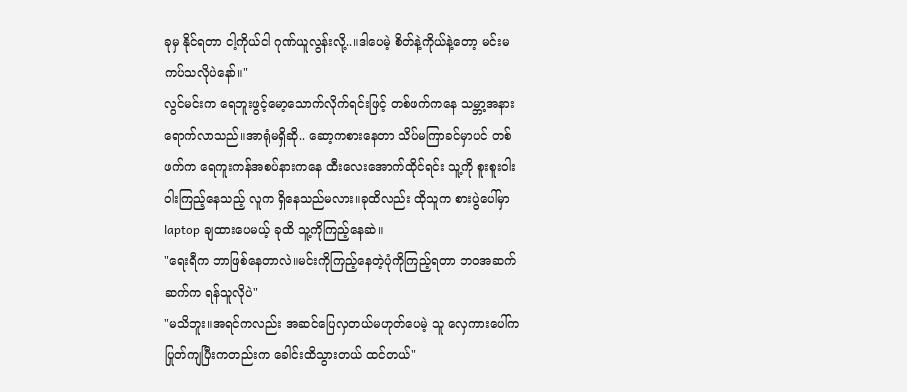ခုမှ နိုင်ရတာ ငါ့ကိုယ်ငါ ဂုဏ်ယူလွန်းလို့..။ဒါပေမဲ့ စိတ်နဲ့ကိုယ်နဲ့တော့ မင်းမကပ်သလိုပဲနော်။"
လွင်မင်းက ရေဘူးဖွင့်မော့သောက်လိုက်ရင်းဖြင့် တစ်ဖက်ကနေ သမ္ဘာ့အနားရောက်လာသည်။အာရုံမရှိဆို.. ဆော့ကစားနေတာ သိပ်မကြာခင်မှာပင် တစ်ဖက်က ရေကူးကန်အစပ်နားကနေ ထီးလေးအောက်ထိုင်ရင်း သူ့ကို စူးစူးဝါးဝါးကြည့်နေသည့် လူက ရှိနေသည်မလား။ခုထိလည်း ထိုသူက စားပွဲပေါ်မှာ laptop ချထားပေမယ့် ခုထိ သူ့ကိုကြည့်နေဆဲ။
"ရေးရီက ဘာဖြစ်နေတာလဲ။မင်းကိုကြည့်နေတဲ့ပုံကိုကြည့်ရတာ ဘဝအဆက်ဆက်က ရန်သူလိုပဲ"
"မသိဘူး။အရင်ကလည်း အဆင်ပြေလှတယ်မဟုတ်ပေမဲ့ သူ လှေကားပေါ်က ပြုတ်ကျပြီးကတည်းက ခေါင်းထိသွားတယ် ထင်တယ်"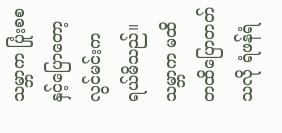သမ္ဘာက ပြုံးစစနှင့်ပြောတော့ လွင်မင်းက ရယ်မိသည်။သမ္ဘာက မထိတထိပြောတတ်သလို ရံဖန်ရံ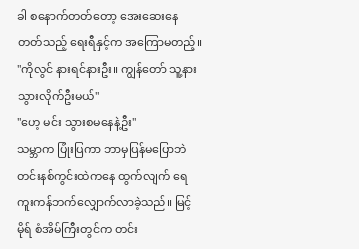ခါ စနောက်တတ်တော့ အေးဆေးနေတတ်သည့် ရေးရီနှင့်က အကြောမတည့်။
"ကိုလွင် နားရင်နားဦး။ ကျွန်တော် သူ့နားသွားလိုက်ဦးမယ်"
"ဟေ့ မင်း သွားစမနေနဲ့ဦး"
သမ္ဘာက ပြုံးပြကာ ဘာမှပြန်မပြောဘဲ တင်းနစ်ကွင်းထဲကနေ ထွက်လျက် ရေကူးကန်ဘက်လျှောက်လာခဲ့သည်။ မြင့်မိုရ် စံအိမ်ကြီးတွင်က တင်း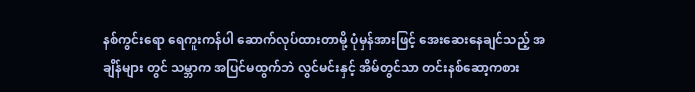နစ်ကွင်းရော ရေကူးကန်ပါ ဆောက်လုပ်ထားတာမို့ ပုံမှန်အားဖြင့် အေးဆေးနေချင်သည့် အချိန်များ တွင် သမ္ဘာက အပြင်မထွက်ဘဲ လွင်မင်းနှင့် အိမ်တွင်သာ တင်းနစ်ဆော့ကစား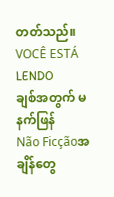တတ်သည်။
VOCÊ ESTÁ LENDO
ချစ်အတွက် မနက်ဖြန်
Não Ficçãoအချိန်တွေ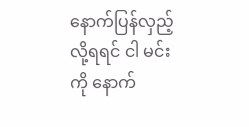နောက်ပြန်လှည့်လို့ရရင် ငါ မင်းကို နောက်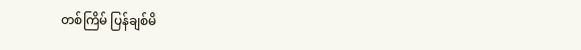တစ်ကြိမ် ပြန်ချစ်မိ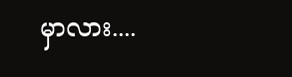မှာလား....